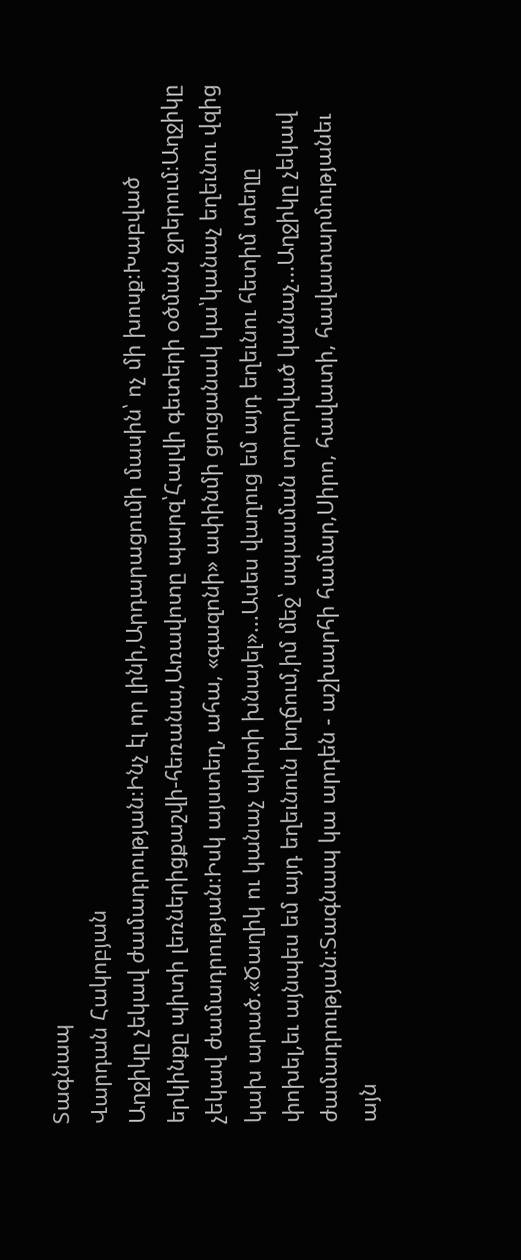Տագնապ
Վարդան Հակոբյան
Աղջիկը չեկավ ժամադրության։Ինչ էլ որ լինի,Արդարացումի մասին՝ ոչ մի խոսք։Խաբված երկինքը պիտի լեռներիցքաշվի-հեռանա,Առավոտը պարզ՝Հալվի գետերի օծման ջրերում։Աղջիկը չեկավ ժամադրության։Իսկ այստեղ, ահա, «գազոնի» ափինմի ցուցանակ կա՝կանաչ եղեւնու վզից կախ արած.«Ծաղիկ ու կանաչ պիտի խնայել»...Ասես վաղուց եմ այդ եղեւնու հետիմ տեղը փոխել,եւ այնպես եմ այդ եղեւնուն խղճում,իմ մեջ՝ սպասման տրորված կանաչ...Աղջիկը չեկավ ժամադրության։Տագնապ կա արդեն - աշխարհի համար,Սիրո, հավատի, հավատարմությանեւ այն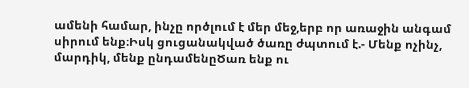ամենի համար, ինչը ործլում է մեր մեջ,երբ որ առաջին անգամ սիրում ենք։Իսկ ցուցանակված ծառը ժպտում է.- Մենք ոչինչ, մարդիկ, մենք ընդամենըԾառ ենք ու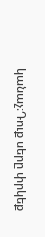կանաչ։Դուք սերը փրկեք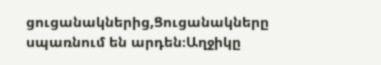ցուցանակներից,Ցուցանակները սպառնում են արդեն։Աղջիկը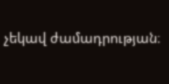չեկավ ժամադրության։